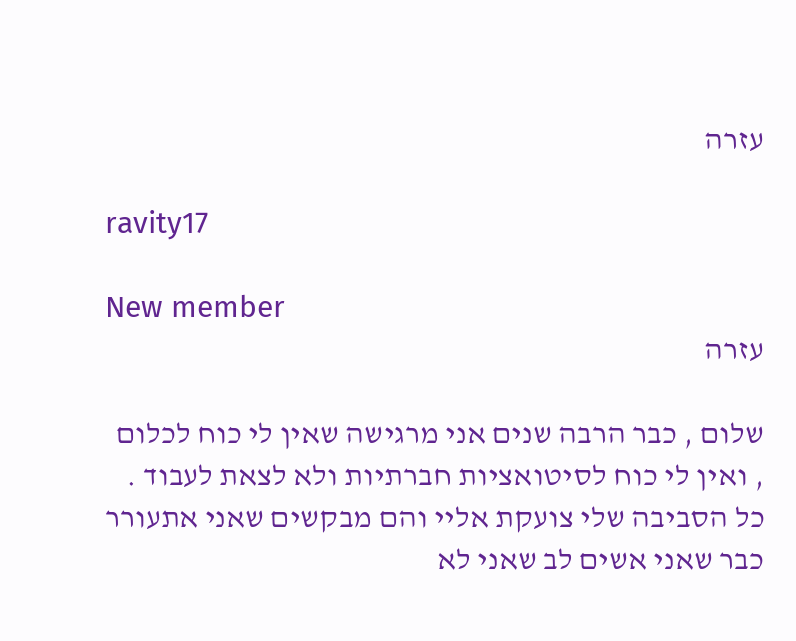עזרה

ravity17

New member
עזרה

שלום , כבר הרבה שנים אני מרגישה שאין לי כוח לכלום , ואין לי כוח לסיטואציות חברתיות ולא לצאת לעבוד . כל הסביבה שלי צועקת אליי והם מבקשים שאני אתעורר כבר שאני אשים לב שאני לא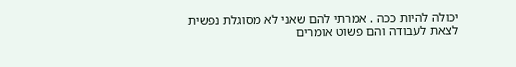יכולה להיות ככה . אמרתי להם שאני לא מסוגלת נפשית לצאת לעבודה והם פשוט אומרים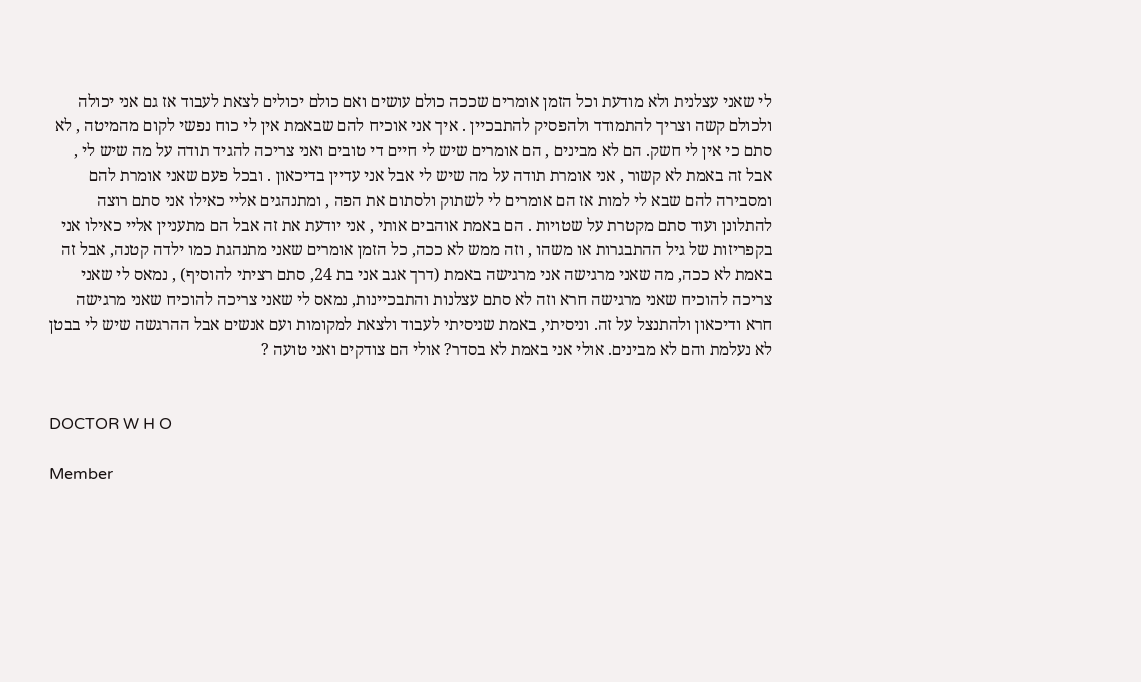לי שאני עצלנית ולא מודעת וכל הזמן אומרים שככה כולם עושים ואם כולם יכולים לצאת לעבוד אז גם אני יכולה ולכולם קשה וצריך להתמודד ולהפסיק להתבכיין . איך אני אוכיח להם שבאמת אין לי כוח נפשי לקום מהמיטה , לא סתם כי אין לי חשק. הם לא מבינים , הם אומרים שיש לי חיים די טובים ואני צריכה להגיד תודה על מה שיש לי , אבל זה באמת לא קשור , אני אומרת תודה על מה שיש לי אבל אני עדיין בדיכאון . ובכל פעם שאני אומרת להם ומסבירה להם שבא לי למות אז הם אומרים לי לשתוק ולסתום את הפה , ומתנהגים אליי כאילו אני סתם רוצה להתלונן ועוד סתם מקטרת על שטויות . הם באמת אוהבים אותי , אני יודעת את זה אבל הם מתעניין אליי כאילו אני בקפריזות של גיל ההתבגרות או משהו , וזה ממש לא ככה, כל הזמן אומרים שאני מתנהגת כמו ילדה קטנה, אבל זה באמת לא ככה, מה שאני מרגישה אני מרגישה באמת (דרך אגב אני בת 24, סתם רציתי להוסיף) , נמאס לי שאני צריכה להוכיח שאני מרגישה חרא וזה לא סתם עצלנות והתבכיינות, נמאס לי שאני צריכה להוכיח שאני מרגישה חרא ודיכאון ולהתנצל על זה. וניסיתי, באמת שניסיתי לעבוד ולצאת למקומות ועם אנשים אבל ההרגשה שיש לי בבטן לא נעלמת והם לא מבינים. אולי אני באמת לא בסדר? אולי הם צודקים ואני טועה ?


DOCTOR W H O

Member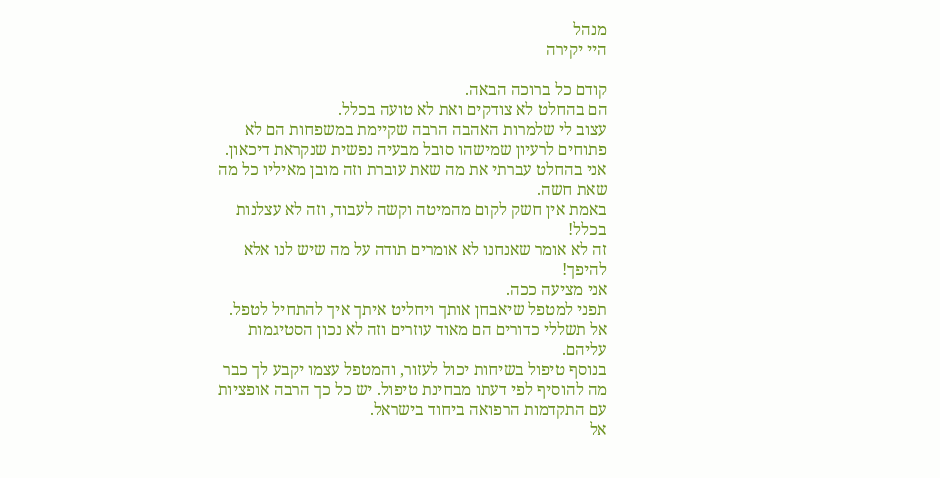מנהל
היי יקירה

קודם כל ברוכה הבאה.
הם בהחלט לא צודקים ואת לא טועה בכלל.
עצוב לי שלמרות האהבה הרבה שקיימת במשפחות הם לא פתוחים לרעיון שמישהו סובל מבעיה נפשית שנקראת דיכאון.
אני בהחלט עברתי את מה שאת עוברת וזה מובן מאיליו כל מה שאת חשה.
באמת אין חשק לקום מהמיטה וקשה לעבוד, וזה לא עצלנות בכלל!
זה לא אומר שאנחנו לא אומרים תודה על מה שיש לנו אלא להיפך!
אני מציעה ככה.
תפני למטפל שיאבחן אותך ויחליט איתך איך להתחיל לטפל.
אל תשללי כדורים הם מאוד עוזרים וזה לא נכון הסטיגמות עליהם.
בנוסף טיפול בשיחות יכול לעזור, והמטפל עצמו יקבע לך כבר מה להוסיף לפי דעתו מבחינת טיפול. יש כל כך הרבה אופציות עם התקדמות הרפואה ביחוד בישראל.
אל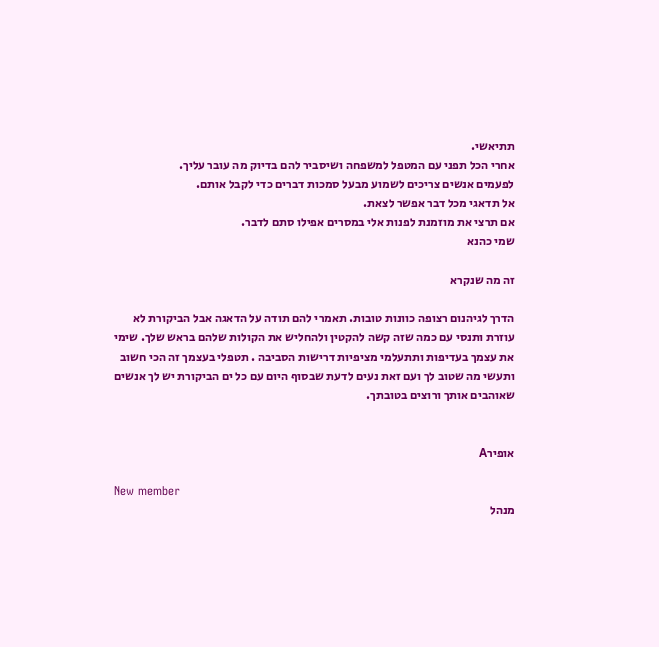תתיאשי.
אחרי הכל תפני עם המטפל למשפחה ושיסביר להם בדיוק מה עובר עליך.
לפעמים אנשים צריכים לשמוע מבעל סמכות דברים כדי לקבל אותם.
אל תדאגי מכל דבר אפשר לצאת.
אם תרצי את מוזמנת לפנות אלי במסרים אפילו סתם לדבר.
שמי כהנא

זה מה שנקרא

הדרך לגיהנום רצופה כוונות טובות. תאמרי להם תודה על הדאגה אבל הביקורת לא עוזרת ותנסי עם כמה שזה קשה להקטין ולהחליש את הקולות שלהם בראש שלך. שימי את עצמך בעדיפות ותתעלמי מציפיות דרישות הסביבה . תטפלי בעצמך זה הכי חשוב ותעשי מה שטוב לך ועם זאת נעים לדעת שבסוף היום עם כל ים הביקורת יש לך אנשים שאוהבים אותך ורוצים בטובתך.


אופירA

New member
מנהל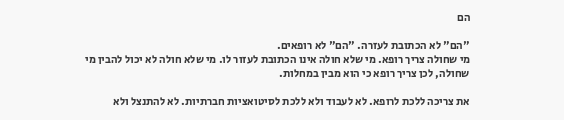הם

"הם" לא הכתובת לעזרה. "הם" לא רופאים.
מי שחולה צריך רופא. מי שלא חולה אינו הכתובת לעזור לו. מי שלא חולה לא יכול להבין מי שחולה, לכן צריך רופא כי הוא מבין במחלות.

את צריכה ללכת לרופא. לא לעבוד ולא ללכת לסיטואציות חברתיות. לא להתנצל ולא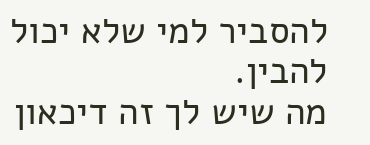להסביר למי שלא יכול להבין.
מה שיש לך זה דיכאון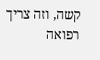קשה, וזה צריך רפואה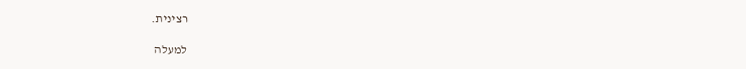רצינית.

למעלה